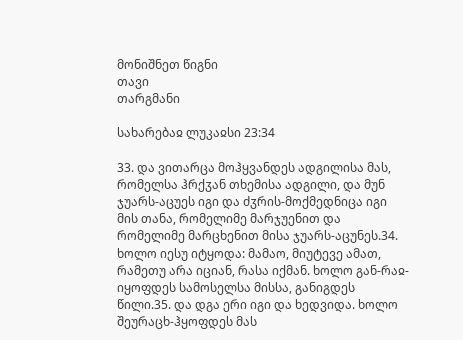მონიშნეთ წიგნი
თავი
თარგმანი

სახარებაჲ ლუკაჲსი 23:34

33. და ვითარცა მოჰყვანდეს ადგილისა მას, რომელსა ჰრქჳან თხემისა ადგილი, და მუნ ჯუარს-აცუეს იგი და ძჳრის-მოქმედნიცა იგი მის თანა, რომელიმე მარჯუენით და რომელიმე მარცხენით მისა ჯუარს-აცუნეს.34. ხოლო იესუ იტყოდა: მამაო, მიუტევე ამათ, რამეთუ არა იციან, რასა იქმან. ხოლო გან-რაჲ-იყოფდეს სამოსელსა მისსა, განიგდეს წილი.35. და დგა ერი იგი და ხედვიდა. ხოლო შეურაცხ-ჰყოფდეს მას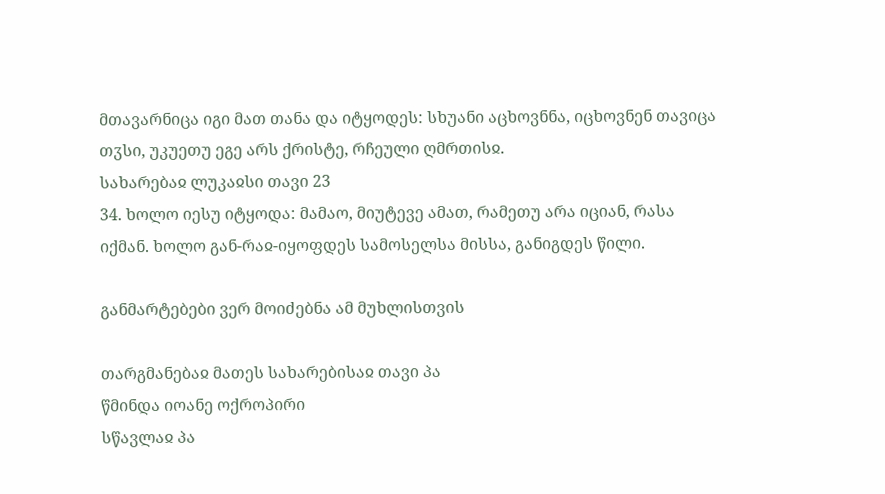მთავარნიცა იგი მათ თანა და იტყოდეს: სხუანი აცხოვნნა, იცხოვნენ თავიცა თჳსი, უკუეთუ ეგე არს ქრისტე, რჩეული ღმრთისჲ.
სახარებაჲ ლუკაჲსი თავი 23
34. ხოლო იესუ იტყოდა: მამაო, მიუტევე ამათ, რამეთუ არა იციან, რასა იქმან. ხოლო გან-რაჲ-იყოფდეს სამოსელსა მისსა, განიგდეს წილი.

განმარტებები ვერ მოიძებნა ამ მუხლისთვის

თარგმანებაჲ მათეს სახარებისაჲ თავი პა
წმინდა იოანე ოქროპირი
სწავლაჲ პა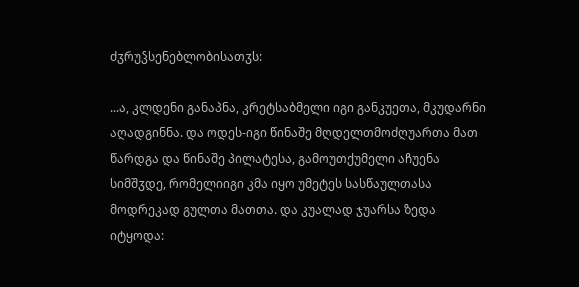ძჳრუჴსენებლობისათჳს:

...ა, კლდენი განაპნა, კრეტსაბმელი იგი განკუეთა, მკუდარნი აღადგინნა. და ოდეს-იგი წინაშე მღდელთმოძღუართა მათ წარდგა და წინაშე პილატესა, გამოუთქუმელი აჩუენა სიმშჳდე, რომელიიგი კმა იყო უმეტეს სასწაულთასა მოდრეკად გულთა მათთა. და კუალად ჯუარსა ზედა იტყოდა: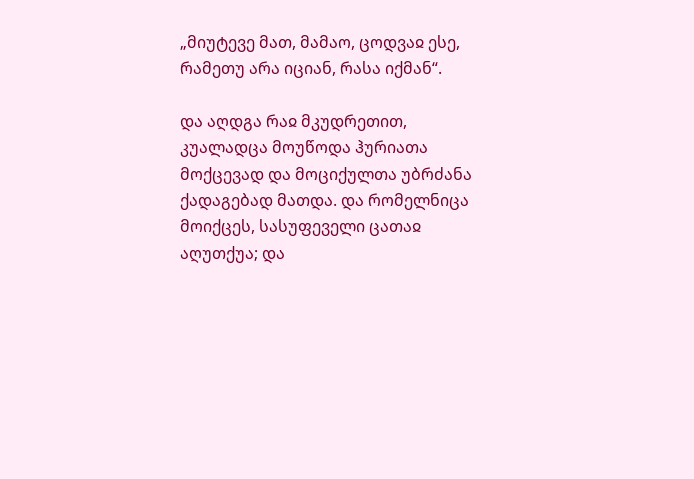„მიუტევე მათ, მამაო, ცოდვაჲ ესე, რამეთუ არა იციან, რასა იქმან“.

და აღდგა რაჲ მკუდრეთით, კუალადცა მოუწოდა ჰურიათა მოქცევად და მოციქულთა უბრძანა ქადაგებად მათდა. და რომელნიცა მოიქცეს, სასუფეველი ცათაჲ აღუთქუა; და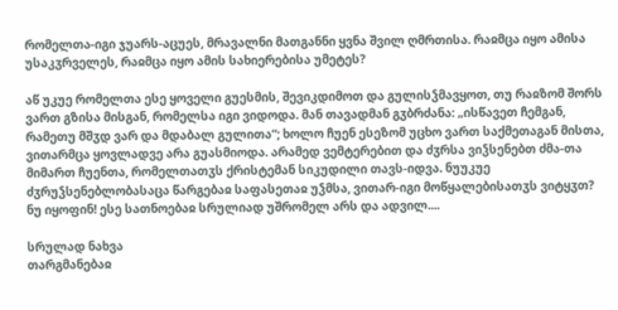რომელთა-იგი ჯუარს-აცუეს, მრავალნი მათგანნი ყვნა შვილ ღმრთისა. რაჲმცა იყო ამისა უსაკჳრველეს, რაჲმცა იყო ამის სახიერებისა უმეტეს?

აწ უკუე რომელთა ესე ყოველი გუესმის, შევიკდიმოთ და გულისჴმავყოთ, თუ რაჲზომ შორს ვართ გზისა მისგან, რომელსა იგი ვიდოდა. მან თავადმან გჳბრძანა: „ისწავეთ ჩემგან, რამეთუ მშჳდ ვარ და მდაბალ გულითა“; ხოლო ჩუენ ესეზომ უცხო ვართ საქმეთაგან მისთა, ვითარმცა ყოვლადვე არა გუასმიოდა. არამედ ვემტერებით და ძჳრსა ვიჴსენებთ ძმა-თა მიმართ ჩუენთა, რომელთათჳს ქრისტემან სიკუდილი თავს-იდვა. ნუუკუე ძჳრუჴსენებლობასაცა წარგებაჲ საფასეთაჲ უჴმსა, ვითარ-იგი მოწყალებისათჳს ვიტყჳთ? ნუ იყოფინ! ესე სათნოებაჲ სრულიად უშრომელ არს და ადვილ....

სრულად ნახვა
თარგმანებაჲ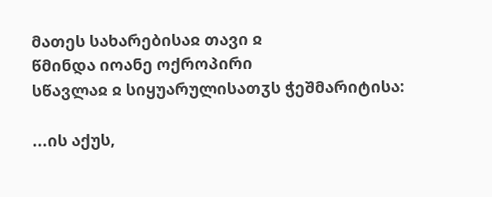მათეს სახარებისაჲ თავი ჲ
წმინდა იოანე ოქროპირი
სწავლაჲ ჲ სიყუარულისათჳს ჭეშმარიტისა:

...ის აქუს,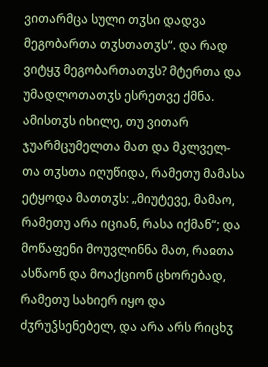ვითარმცა სული თჳსი დადვა მეგობართა თჳსთათჳს“. და რად ვიტყჳ მეგობართათჳს? მტერთა და უმადლოთათჳს ესრეთვე ქმნა. ამისთჳს იხილე, თუ ვითარ ჯუარმცუმელთა მათ და მკლველ-თა თჳსთა იღუწიდა, რამეთუ მამასა ეტყოდა მათთჳს: „მიუტევე, მამაო, რამეთუ არა იციან, რასა იქმან“; და მოწაფენი მოუვლინნა მათ, რაჲთა ასწაონ და მოაქციონ ცხორებად, რამეთუ სახიერ იყო და ძჳრუჴსენებელ, და არა არს რიცხჳ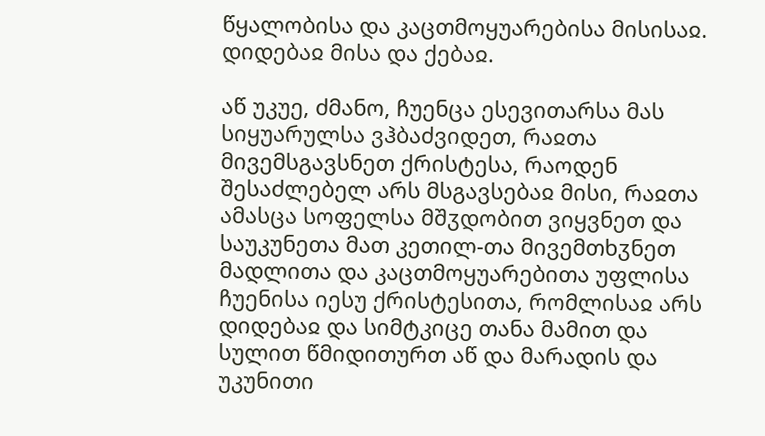წყალობისა და კაცთმოყუარებისა მისისაჲ. დიდებაჲ მისა და ქებაჲ.

აწ უკუე, ძმანო, ჩუენცა ესევითარსა მას სიყუარულსა ვჰბაძვიდეთ, რაჲთა მივემსგავსნეთ ქრისტესა, რაოდენ შესაძლებელ არს მსგავსებაჲ მისი, რაჲთა ამასცა სოფელსა მშჳდობით ვიყვნეთ და საუკუნეთა მათ კეთილ-თა მივემთხჳნეთ მადლითა და კაცთმოყუარებითა უფლისა ჩუენისა იესუ ქრისტესითა, რომლისაჲ არს დიდებაჲ და სიმტკიცე თანა მამით და სულით წმიდითურთ აწ და მარადის და უკუნითი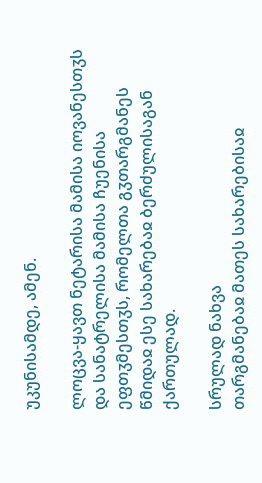უკუნისამდე, ამენ.

ლოცვა-ყავთ ნეტარისა მამისა იოვანესთჳს და სანატრელისა მამისა ჩუენისა ეფთჳმესთჳს, რომელთა გჳთარგმანეს წმიდაჲ ესე სახარებაჲ ბერძულისაგან ქართულად.

სრულად ნახვა
თარგმანებაჲ მათეს სახარებისაჲ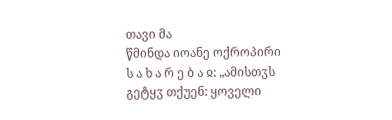თავი მა
წმინდა იოანე ოქროპირი
ს ა ხ ა რ ე ბ ა ჲ: „ამისთჳს გეტყჳ თქუენ: ყოველი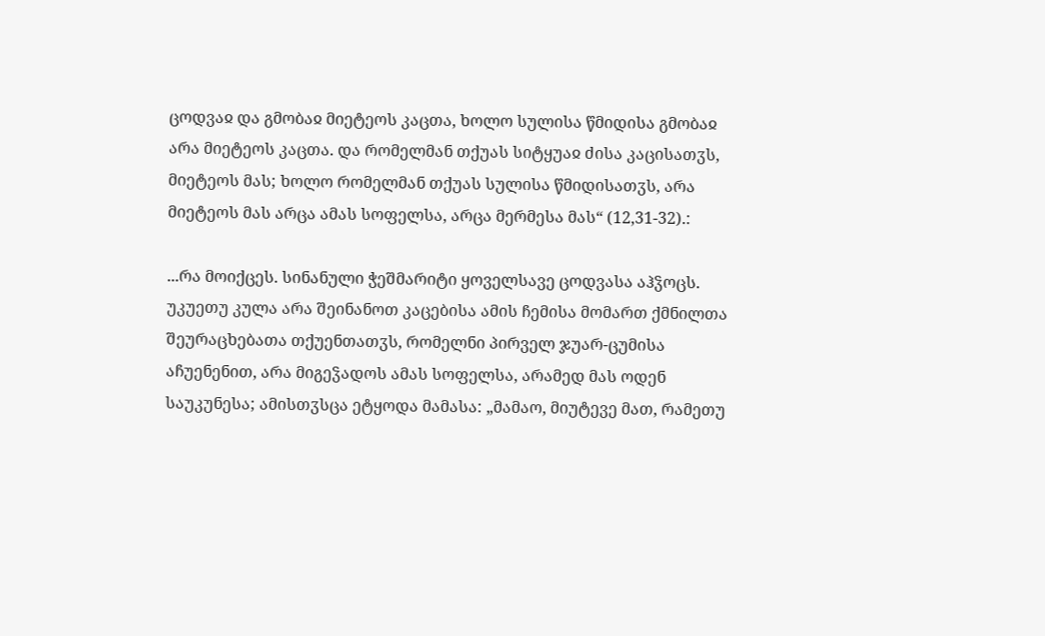ცოდვაჲ და გმობაჲ მიეტეოს კაცთა, ხოლო სულისა წმიდისა გმობაჲ არა მიეტეოს კაცთა. და რომელმან თქუას სიტყუაჲ ძისა კაცისათჳს, მიეტეოს მას; ხოლო რომელმან თქუას სულისა წმიდისათჳს, არა მიეტეოს მას არცა ამას სოფელსა, არცა მერმესა მას“ (12,31-32).:

...რა მოიქცეს. სინანული ჭეშმარიტი ყოველსავე ცოდვასა აჰჴოცს. უკუეთუ კულა არა შეინანოთ კაცებისა ამის ჩემისა მომართ ქმნილთა შეურაცხებათა თქუენთათჳს, რომელნი პირველ ჯუარ-ცუმისა აჩუენენით, არა მიგეჴადოს ამას სოფელსა, არამედ მას ოდენ საუკუნესა; ამისთჳსცა ეტყოდა მამასა: „მამაო, მიუტევე მათ, რამეთუ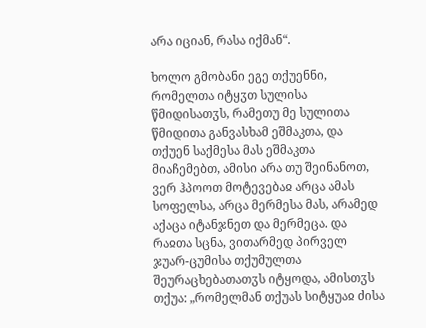არა იციან, რასა იქმან“.

ხოლო გმობანი ეგე თქუენნი, რომელთა იტყჳთ სულისა წმიდისათჳს, რამეთუ მე სულითა წმიდითა განვასხამ ეშმაკთა, და თქუენ საქმესა მას ეშმაკთა მიაჩემებთ, ამისი არა თუ შეინანოთ, ვერ ჰპოოთ მოტევებაჲ არცა ამას სოფელსა, არცა მერმესა მას, არამედ აქაცა იტანჯნეთ და მერმეცა. და რაჲთა სცნა, ვითარმედ პირველ ჯუარ-ცუმისა თქუმულთა შეურაცხებათათჳს იტყოდა, ამისთჳს თქუა: „რომელმან თქუას სიტყუაჲ ძისა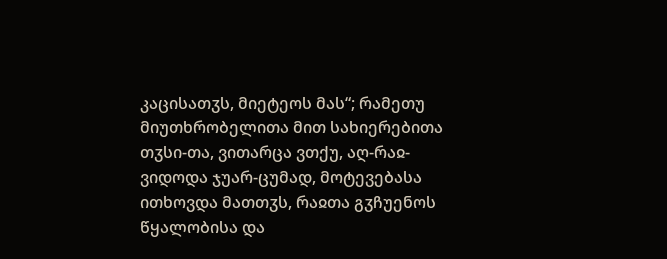კაცისათჳს, მიეტეოს მას“; რამეთუ მიუთხრობელითა მით სახიერებითა თჳსი-თა, ვითარცა ვთქუ, აღ-რაჲ-ვიდოდა ჯუარ-ცუმად, მოტევებასა ითხოვდა მათთჳს, რაჲთა გჳჩუენოს წყალობისა და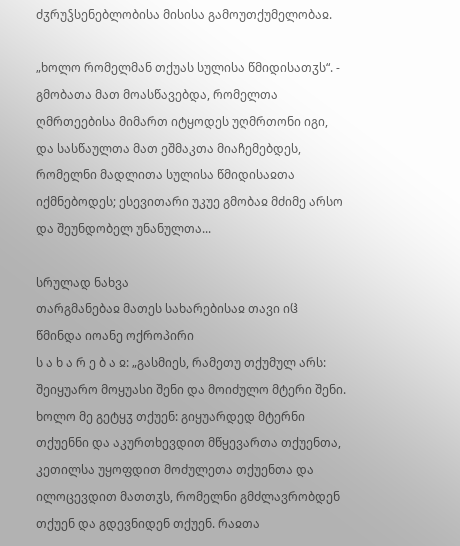ძჳრუჴსენებლობისა მისისა გამოუთქუმელობაჲ.

„ხოლო რომელმან თქუას სულისა წმიდისათჳს“. - გმობათა მათ მოასწავებდა, რომელთა ღმრთეებისა მიმართ იტყოდეს უღმრთონი იგი, და სასწაულთა მათ ეშმაკთა მიაჩემებდეს, რომელნი მადლითა სულისა წმიდისაჲთა იქმნებოდეს; ესევითარი უკუე გმობაჲ მძიმე არსო და შეუნდობელ უნანულთა...

სრულად ნახვა
თარგმანებაჲ მათეს სახარებისაჲ თავი იჱ
წმინდა იოანე ოქროპირი
ს ა ხ ა რ ე ბ ა ჲ: „გასმიეს, რამეთუ თქუმულ არს: შეიყუარო მოყუასი შენი და მოიძულო მტერი შენი. ხოლო მე გეტყჳ თქუენ: გიყუარდედ მტერნი თქუენნი და აკურთხევდით მწყევართა თქუენთა, კეთილსა უყოფდით მოძულეთა თქუენთა და ილოცევდით მათთჳს, რომელნი გმძლავრობდენ თქუენ და გდევნიდენ თქუენ. რაჲთა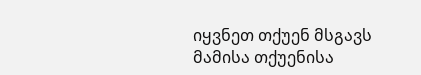იყვნეთ თქუენ მსგავს მამისა თქუენისა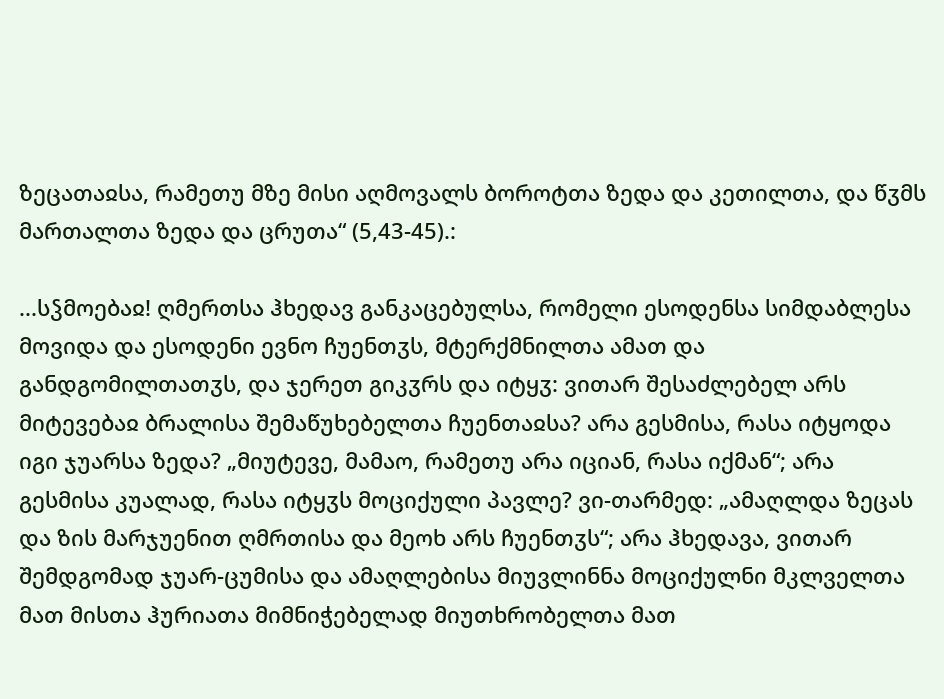ზეცათაჲსა, რამეთუ მზე მისი აღმოვალს ბოროტთა ზედა და კეთილთა, და წჳმს მართალთა ზედა და ცრუთა“ (5,43-45).:

...სჴმოებაჲ! ღმერთსა ჰხედავ განკაცებულსა, რომელი ესოდენსა სიმდაბლესა მოვიდა და ესოდენი ევნო ჩუენთჳს, მტერქმნილთა ამათ და განდგომილთათჳს, და ჯერეთ გიკჳრს და იტყჳ: ვითარ შესაძლებელ არს მიტევებაჲ ბრალისა შემაწუხებელთა ჩუენთაჲსა? არა გესმისა, რასა იტყოდა იგი ჯუარსა ზედა? „მიუტევე, მამაო, რამეთუ არა იციან, რასა იქმან“; არა გესმისა კუალად, რასა იტყჳს მოციქული პავლე? ვი-თარმედ: „ამაღლდა ზეცას და ზის მარჯუენით ღმრთისა და მეოხ არს ჩუენთჳს“; არა ჰხედავა, ვითარ შემდგომად ჯუარ-ცუმისა და ამაღლებისა მიუვლინნა მოციქულნი მკლველთა მათ მისთა ჰურიათა მიმნიჭებელად მიუთხრობელთა მათ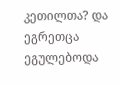კეთილთა? და ეგრეთცა ეგულებოდა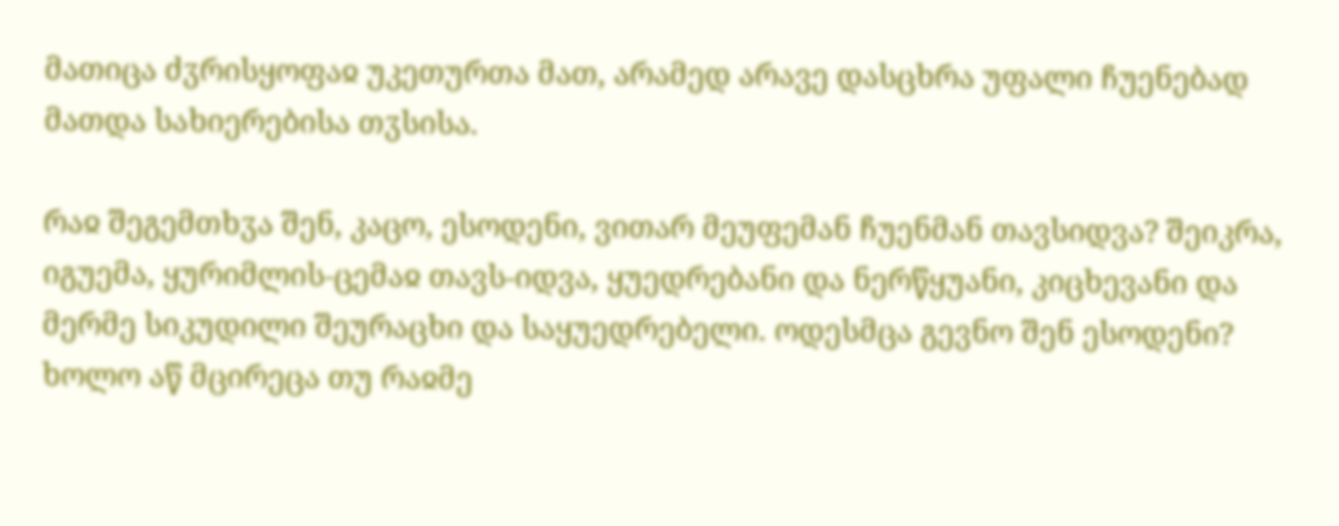მათიცა ძჳრისყოფაჲ უკეთურთა მათ, არამედ არავე დასცხრა უფალი ჩუენებად მათდა სახიერებისა თჳსისა.

რაჲ შეგემთხჳა შენ, კაცო, ესოდენი, ვითარ მეუფემან ჩუენმან თავსიდვა? შეიკრა, იგუემა, ყურიმლის-ცემაჲ თავს-იდვა, ყუედრებანი და ნერწყუანი, კიცხევანი და მერმე სიკუდილი შეურაცხი და საყუედრებელი. ოდესმცა გევნო შენ ესოდენი? ხოლო აწ მცირეცა თუ რაჲმე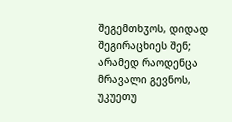შეგემთხჳოს, დიდად შეგირაცხიეს შენ; არამედ რაოდენცა მრავალი გევნოს, უკუეთუ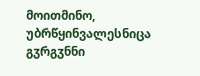მოითმინო, უბრწყინვალესნიცა გჳრგჳნნი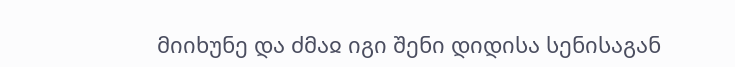მიიხუნე და ძმაჲ იგი შენი დიდისა სენისაგან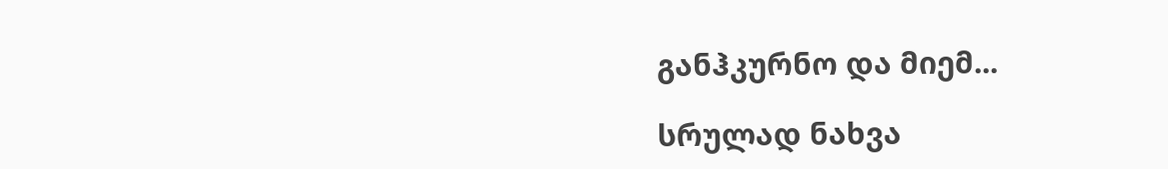განჰკურნო და მიემ...

სრულად ნახვა